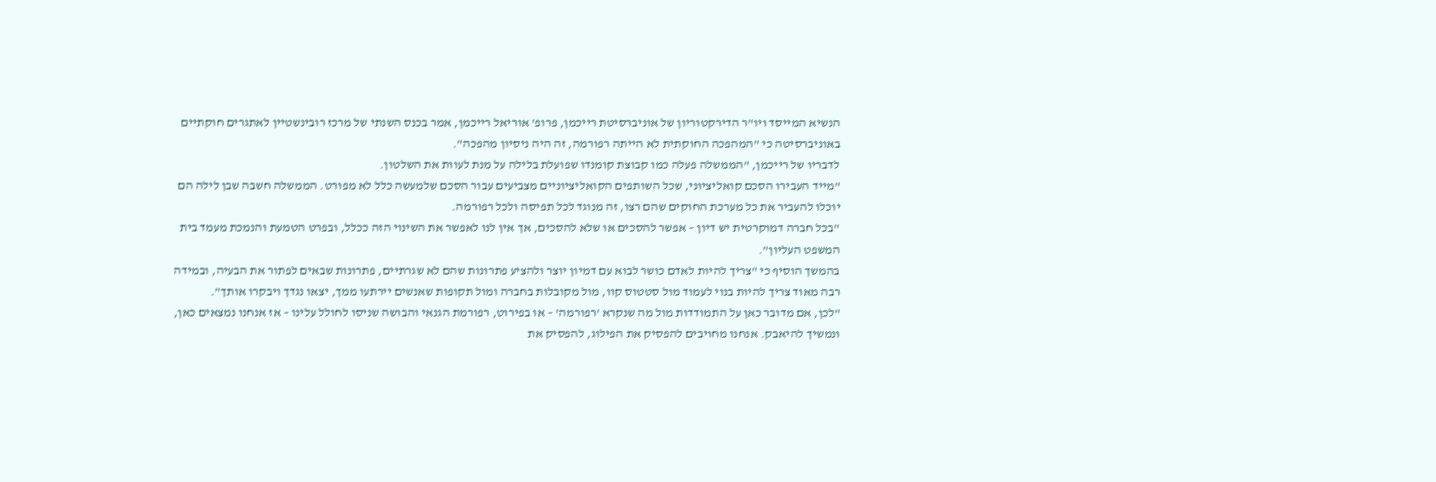הנשיא המייסד ויו"ר הדירקטוריון של אוניברסיטת רייכמן, פרופ' אוריאל רייכמן, אמר בכנס השנתי של מרכז רובינשטיין לאתגרים חוקתיים באוניברסיטה כי "המהפכה החוקתית לא הייתה רפורמה, זה היה ניסיון מהפכה".
לדבריו של רייכמן, "הממשלה פעלה כמו קבוצת קומנדו שפועלת בלילה על מנת לעוות את השלטון.
"מייד העבירו הסכם קואליציוני, שכל השותפים הקואליציוניים מצביעים עבור הסכם שלמעשה כלל לא מפורט. הממשלה חשבה שבן לילה הם יוכלו להעביר את כל מערכת החוקים שהם רצו, זה מנוגד לכל תפיסה ולכל רפורמה.
"בכל חברה דמוקרטית יש דיון – אפשר להסכים או שלא להסכים, אך אין לנו לאפשר את השינוי הזה ככלל, ובפרט הטמעת והנמכת מעמד בית המשפט העליון".
בהמשך הוסיף כי "צריך להיות לאדם כושר לבוא עם דמיון יוצר ולהציע פתרונות שהם לא שגרתיים, פתרונות שבאים לפתור את הבעיה, ובמידה רבה מאוד צריך להיות בנוי לעמוד מול סטטוס קוו, מול מקובלות בחברה ומול תקופות שאנשים יירתעו ממך, יצאו נגדך ויבקרו אותך".
"לכן, אם מדובר כאן על התמודדות מול מה שנקרא 'רפורמה' – או בפירוט, רפורמת הגנאי והבושה שניסו לחולל עלינו – אז אנחנו נמצאים כאן, ונמשיך להיאבק. אנחנו מחויבים להפסיק את הפילוג, להפסיק את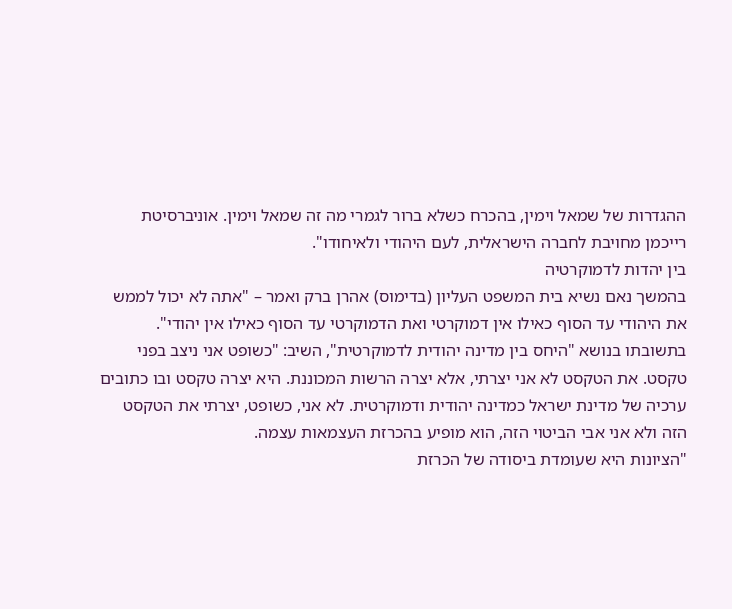ההגדרות של שמאל וימין, בהכרח כשלא ברור לגמרי מה זה שמאל וימין. אוניברסיטת רייכמן מחויבת לחברה הישראלית, לעם היהודי ולאיחודו".
בין יהדות לדמוקרטיה
בהמשך נאם נשיא בית המשפט העליון (בדימוס) אהרן ברק ואמר – "אתה לא יכול לממש את היהודי עד הסוף כאילו אין דמוקרטי ואת הדמוקרטי עד הסוף כאילו אין יהודי".
בתשובתו בנושא "היחס בין מדינה יהודית לדמוקרטית", השיב: "כשופט אני ניצב בפני טקסט. את הטקסט לא אני יצרתי, אלא יצרה הרשות המכוננת. היא יצרה טקסט ובו כתובים ערכיה של מדינת ישראל כמדינה יהודית ודמוקרטית. לא אני, כשופט, יצרתי את הטקסט הזה ולא אני אבי הביטוי הזה, הוא מופיע בהכרזת העצמאות עצמה.
"הציונות היא שעומדת ביסודה של הכרזת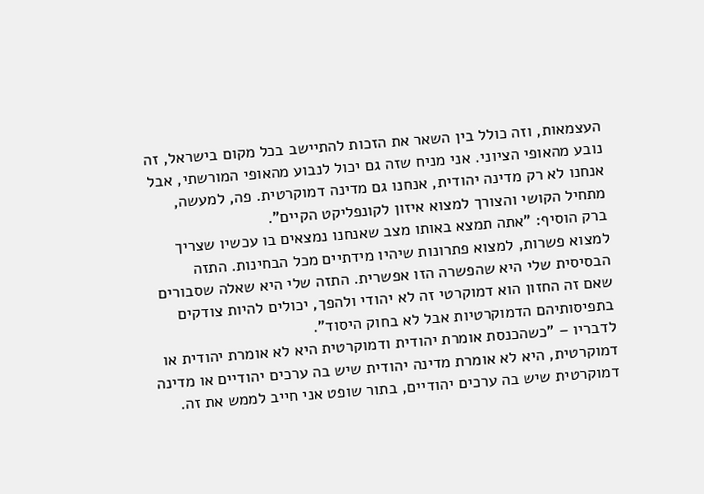העצמאות, וזה כולל בין השאר את הזכות להתיישב בכל מקום בישראל, זה נובע מהאופי הציוני. אני מניח שזה גם יכול לנבוע מהאופי המורשתי, אבל אנחנו לא רק מדינה יהודית, אנחנו גם מדינה דמוקרטית. פה, למעשה, מתחיל הקושי והצורך למצוא איזון לקונפליקט הקיים".
ברק הוסיף: "אתה תמצא באותו מצב שאנחנו נמצאים בו עכשיו שצריך למצוא פשרות, למצוא פתרונות שיהיו מידתיים מכל הבחינות. התזה הבסיסית שלי היא שהפשרה הזו אפשרית. התזה שלי היא שאלה שסבורים שאם זה החזון הוא דמוקרטי זה לא יהודי ולהפך, יכולים להיות צודקים בתפיסותיהם הדמוקרטיות אבל לא בחוק היסוד".
לדבריו – "כשהכנסת אומרת יהודית ודמוקרטית היא לא אומרת יהודית או דמוקרטית, היא לא אומרת מדינה יהודית שיש בה ערכים יהודיים או מדינה דמוקרטית שיש בה ערכים יהודיים, בתור שופט אני חייב לממש את זה.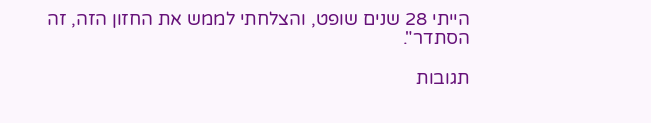הייתי 28 שנים שופט, והצלחתי לממש את החזון הזה, זה הסתדר".

תגובות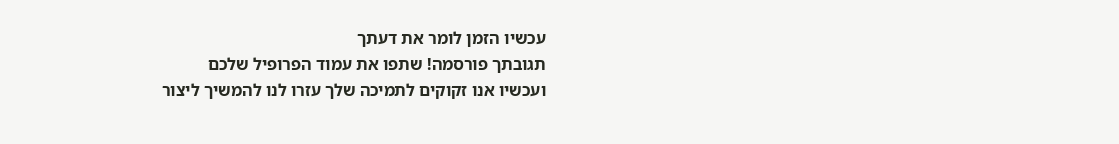עכשיו הזמן לומר את דעתך
תגובתך פורסמה! שתפו את עמוד הפרופיל שלכם
ועכשיו אנו זקוקים לתמיכה שלך עזרו לנו להמשיך ליצור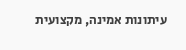עיתונות אמינה, מקצועית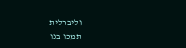וליברלית
תמכו בנו